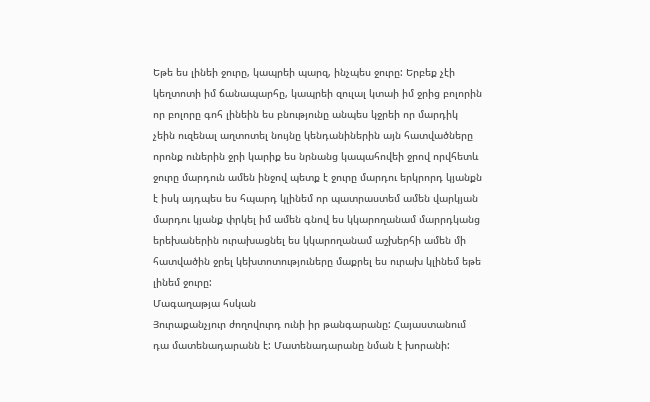Եթե ես լինեի ջուրը, կապրեի պարզ, ինչպես ջուրը: Երբեք չէի կեղտոտի իմ ճանապարհը, կապրեի զուլալ կտաի իմ ջրից բոլորին որ բոլորը գոհ լինեին ես բնությունը անպես կջրեի որ մարդիկ չեին ուզենալ աղտոտել նույնը կենդանիներին այն հատվածները որոնք ուներին ջրի կարիք ես նրնանց կապահովեի ջրով որվհետև ջուրը մարդուն ամեն ինջով պետք է ջուրը մարդու երկրորդ կյանքն է իսկ այդպես ես հպարդ կլինեմ որ պատրաստեմ ամեն վարկյան մարդու կյանք փրկել իմ ամեն գնով ես կկարողանամ մարրդկանց երեխաներին ուրախացնել ես կկարողանամ աշխերհի ամեն մի հատվածին ջրել կեխտոտություները մաքրել ես ուրախ կլինեմ եթե լինեմ ջուրը:
Մագաղաթյա հսկան
Յուրաքանչյուր ժողովուրդ ունի իր թանգարանը: Հայաստանում դա մատենադարանն է: Մատենադարանը նման է խորանի: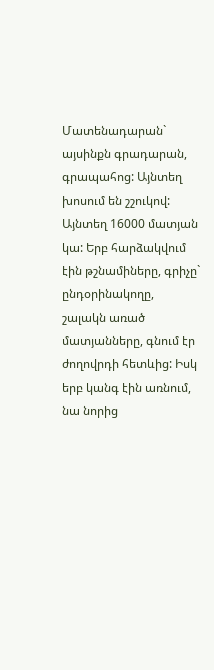Մատենադարան` այսինքն գրադարան, գրապահոց: Այնտեղ խոսում են շշուկով: Այնտեղ 16000 մատյան կա: Երբ հարձակվում էին թշնամիները, գրիչը` ընդօրինակողը, շալակն առած մատյանները, գնում էր ժողովրդի հետևից: Իսկ երբ կանգ էին առնում, նա նորից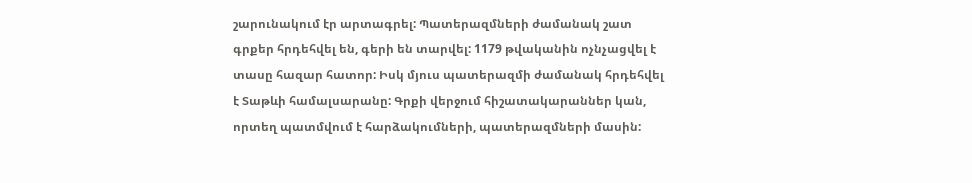շարունակում էր արտագրել: Պատերազմների ժամանակ շատ գրքեր հրդեհվել են, գերի են տարվել: 1179 թվականին ոչնչացվել է տասը հազար հատոր: Իսկ մյուս պատերազմի ժամանակ հրդեհվել է Տաթևի համալսարանը: Գրքի վերջում հիշատակարաններ կան, որտեղ պատմվում է հարձակումների, պատերազմների մասին: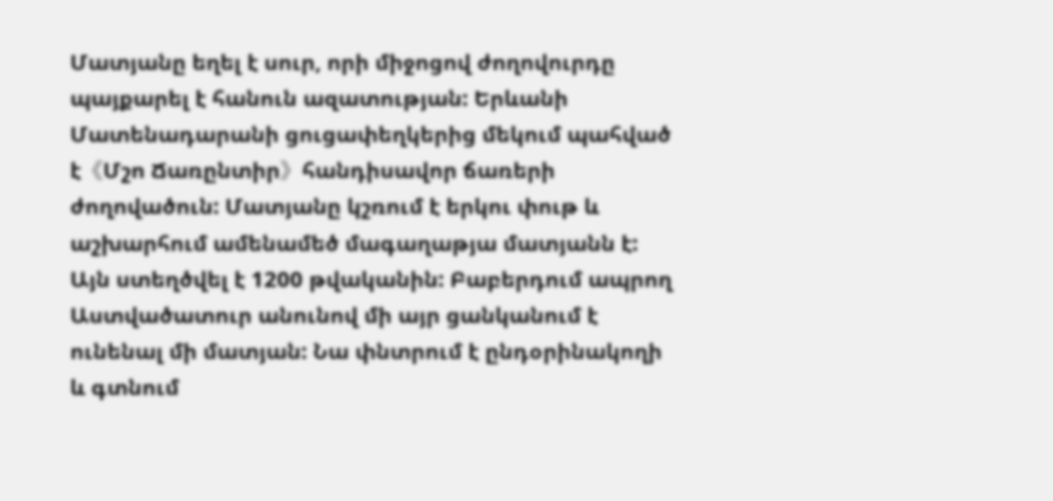Մատյանը եղել է սուր, որի միջոցով ժողովուրդը պայքարել է հանուն ազատության: Երևանի Մատենադարանի ցուցափեղկերից մեկում պահված է《Մշո Ճառընտիր》հանդիսավոր ճառերի ժողովածուն: Մատյանը կշռում է երկու փութ և աշխարհում ամենամեծ մագաղաթյա մատյանն է: Այն ստեղծվել է 1200 թվականին: Բաբերդում ապրող Աստվածատուր անունով մի այր ցանկանում է ունենալ մի մատյան: Նա փնտրում է ընդօրինակողի և գտնում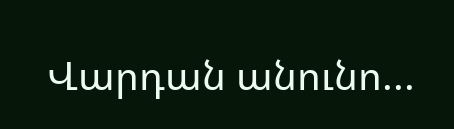Վարդան անունո...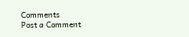Comments
Post a Comment